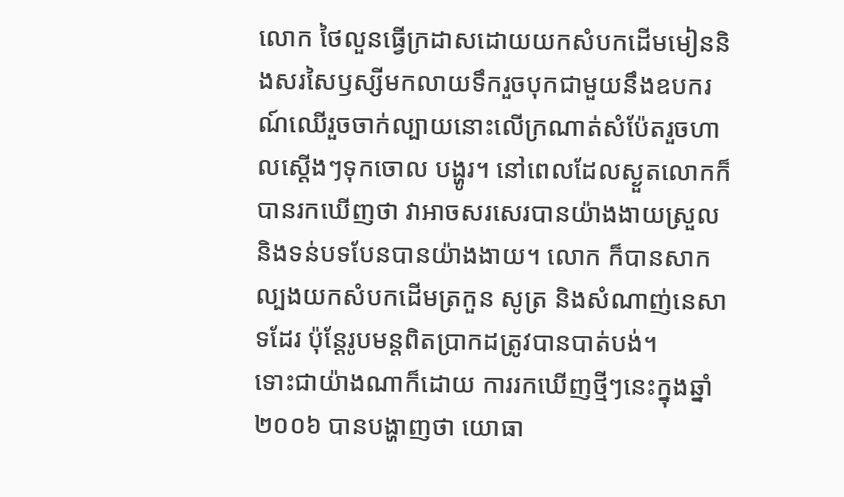លោក ថៃលួនធ្វើក្រដាសដោយយកសំបកដើមមៀននិងសរសៃឫស្សីមកលាយទឹករួចបុកជាមួយនឹងឧបករណ៍ឈើរួចចាក់ល្បាយនោះលើក្រណាត់សំប៉ែតរួចហាលស្តើងៗទុកចោល បង្ហូរ។ នៅពេលដែលស្ងួតលោកក៏បានរកឃើញថា វាអាចសរសេរបានយ៉ាងងាយស្រួល និងទន់បទបែនបានយ៉ាងងាយ។ លោក ក៏បានសាកល្បងយកសំបកដើមត្រកួន សូត្រ និងសំណាញ់នេសាទដែរ ប៉ុន្តែរូបមន្តពិតប្រាកដត្រូវបានបាត់បង់។
ទោះជាយ៉ាងណាក៏ដោយ ការរកឃើញថ្មីៗនេះក្នុងឆ្នាំ២០០៦ បានបង្ហាញថា យោធា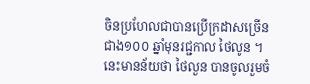ចិនប្រហែលជាបានប្រើក្រដាសច្រើនជាង១០០ ឆ្នាំមុនរជ្ជកាល ថៃលូន ។ នេះមានន័យថា ថៃលួន បានចូលរួមចំ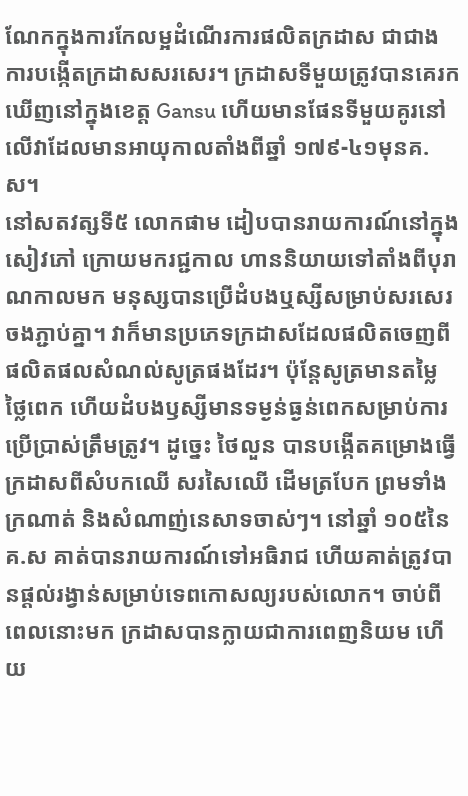ណែកក្នុងការកែលម្អដំណើរការផលិតក្រដាស ជាជាងការបង្កើតក្រដាសសរសេរ។ ក្រដាសទីមួយត្រូវបានគេរកឃើញនៅក្នុងខេត្ត Gansu ហើយមានផែនទីមួយគូរនៅលើវាដែលមានអាយុកាលតាំងពីឆ្នាំ ១៧៩-៤១មុនគ.ស។
នៅសតវត្សទី៥ លោកផាម ដៀបបានរាយការណ៍នៅក្នុងសៀវភៅ ក្រោយមករជ្ជកាល ហាននិយាយទៅតាំងពីបុរាណកាលមក មនុស្សបានប្រើដំបងឬស្សីសម្រាប់សរសេរ ចងភ្ជាប់គ្នា។ វាក៏មានប្រភេទក្រដាសដែលផលិតចេញពីផលិតផលសំណល់សូត្រផងដែរ។ ប៉ុន្តែសូត្រមានតម្លៃថ្លៃពេក ហើយដំបងឫស្សីមានទម្ងន់ធ្ងន់ពេកសម្រាប់ការប្រើប្រាស់ត្រឹមត្រូវ។ ដូច្នេះ ថៃលួន បានបង្កើតគម្រោងធ្វើក្រដាសពីសំបកឈើ សរសៃឈើ ដើមត្របែក ព្រមទាំងក្រណាត់ និងសំណាញ់នេសាទចាស់ៗ។ នៅឆ្នាំ ១០៥នៃគ.ស គាត់បានរាយការណ៍ទៅអធិរាជ ហើយគាត់ត្រូវបានផ្តល់រង្វាន់សម្រាប់ទេពកោសល្យរបស់លោក។ ចាប់ពីពេលនោះមក ក្រដាសបានក្លាយជាការពេញនិយម ហើយ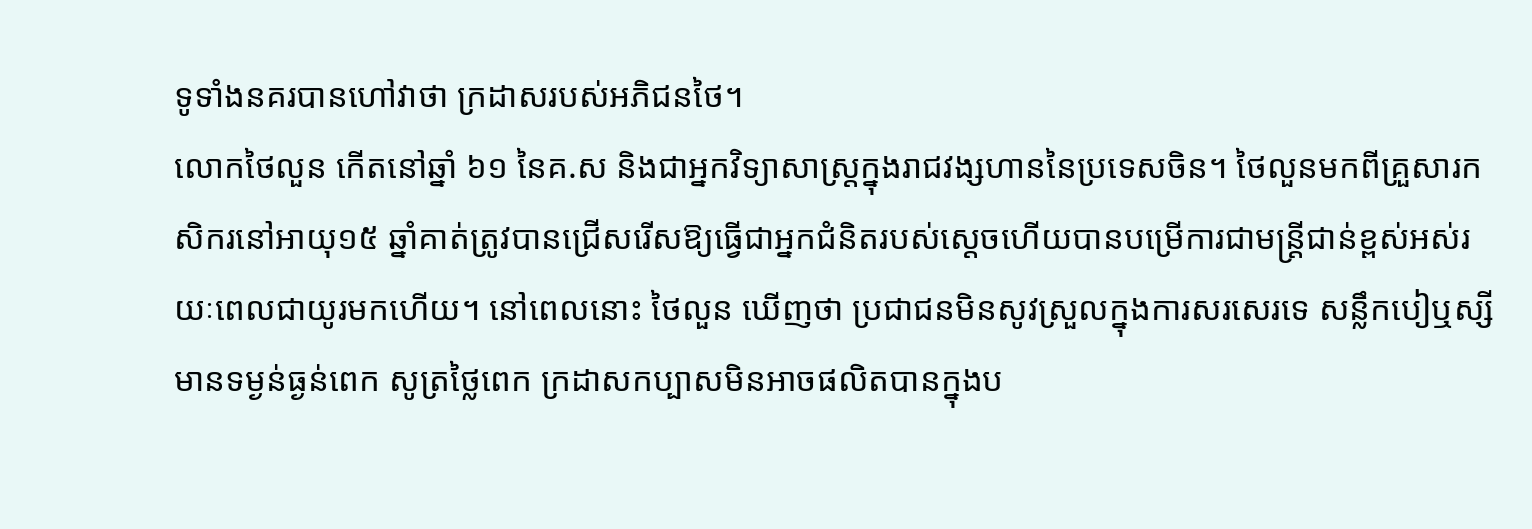ទូទាំងនគរបានហៅវាថា ក្រដាសរបស់អភិជនថៃ។
លោកថៃលួន កើតនៅឆ្នាំ ៦១ នៃគ.ស និងជាអ្នកវិទ្យាសាស្ត្រក្នុងរាជវង្សហាននៃប្រទេសចិន។ ថៃលួនមកពីគ្រួសារកសិករនៅអាយុ១៥ ឆ្នាំគាត់ត្រូវបានជ្រើសរើសឱ្យធ្វើជាអ្នកជំនិតរបស់ស្តេចហើយបានបម្រើការជាមន្ត្រីជាន់ខ្ពស់អស់រយៈពេលជាយូរមកហើយ។ នៅពេលនោះ ថៃលួន ឃើញថា ប្រជាជនមិនសូវស្រួលក្នុងការសរសេរទេ សន្លឹកបៀឬស្សីមានទម្ងន់ធ្ងន់ពេក សូត្រថ្លៃពេក ក្រដាសកប្បាសមិនអាចផលិតបានក្នុងប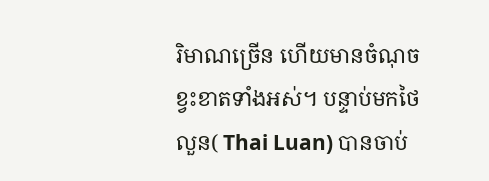រិមាណច្រើន ហើយមានចំណុចខ្វះខាតទាំងអស់។ បន្ទាប់មកថៃលួន( Thai Luan) បានចាប់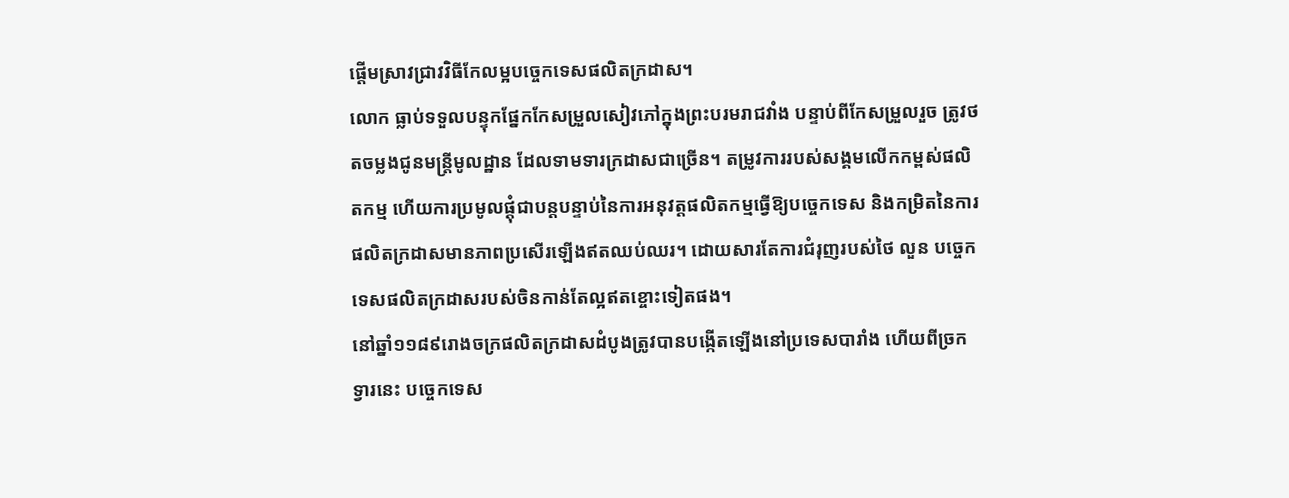ផ្តើមស្រាវជ្រាវវិធីកែលម្អបច្ចេកទេសផលិតក្រដាស។
លោក ធ្លាប់ទទួលបន្ទុកផ្នែកកែសម្រួលសៀវភៅក្នុងព្រះបរមរាជវាំង បន្ទាប់ពីកែសម្រួលរួច ត្រូវថតចម្លងជូនមន្ត្រីមូលដ្ឋាន ដែលទាមទារក្រដាសជាច្រើន។ តម្រូវការរបស់សង្គមលើកកម្ពស់ផលិតកម្ម ហើយការប្រមូលផ្តុំជាបន្តបន្ទាប់នៃការអនុវត្តផលិតកម្មធ្វើឱ្យបច្ចេកទេស និងកម្រិតនៃការផលិតក្រដាសមានភាពប្រសើរឡើងឥតឈប់ឈរ។ ដោយសារតែការជំរុញរបស់ថៃ លួន បច្ចេកទេសផលិតក្រដាសរបស់ចិនកាន់តែល្អឥតខ្ចោះទៀតផង។
នៅឆ្នាំ១១៨៩រោងចក្រផលិតក្រដាសដំបូងត្រូវបានបង្កើតឡើងនៅប្រទេសបារាំង ហើយពីច្រកទ្វារនេះ បច្ចេកទេស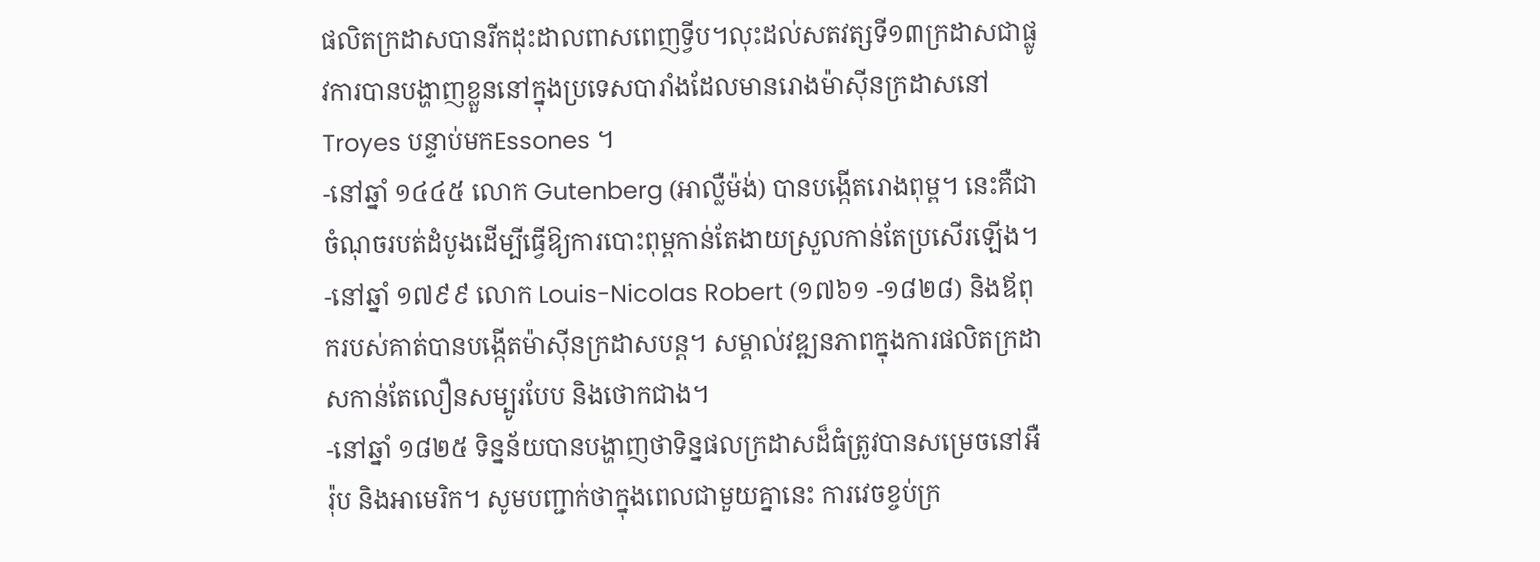ផលិតក្រដាសបានរីកដុះដាលពាសពេញទ្វីប។លុះដល់សតវត្សទី១៣ក្រដាសជាផ្លូវការបានបង្ហាញខ្លួននៅក្នុងប្រទេសបារាំងដែលមានរោងម៉ាស៊ីនក្រដាសនៅ Troyes បន្ទាប់មកEssones ។
-នៅឆ្នាំ ១៤៤៥ លោក Gutenberg (អាល្លឺម៉ង់) បានបង្កើតរោងពុម្ព។ នេះគឺជាចំណុចរបត់ដំបូងដើម្បីធ្វើឱ្យការបោះពុម្ពកាន់តែងាយស្រួលកាន់តែប្រសើរឡើង។
-នៅឆ្នាំ ១៧៩៩ លោក Louis-Nicolas Robert (១៧៦១ -១៨២៨) និងឪពុករបស់គាត់បានបង្កើតម៉ាស៊ីនក្រដាសបន្ត។ សម្គាល់វឌ្ឍនភាពក្នុងការផលិតក្រដាសកាន់តែលឿនសម្បូរបែប និងថោកជាង។
-នៅឆ្នាំ ១៨២៥ ទិន្នន័យបានបង្ហាញថាទិន្នផលក្រដាសដ៏ធំត្រូវបានសម្រេចនៅអឺរ៉ុប និងអាមេរិក។ សូមបញ្ជាក់ថាក្នុងពេលជាមួយគ្នានេះ ការវេចខ្ចប់ក្រ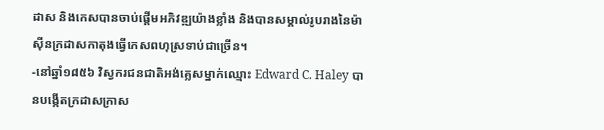ដាស និងកេសបានចាប់ផ្តើមអភិវឌ្ឍយ៉ាងខ្លាំង និងបានសម្គាល់រូបរាងនៃម៉ាស៊ីនក្រដាសកាតុងធ្វើកេសពហុស្រទាប់ជាច្រើន។
-នៅឆ្នាំ១៨៥៦ វិស្វករជនជាតិអង់គ្លេសម្នាក់ឈ្មោះ Edward C. Haley បានបង្កើតក្រដាសក្រាស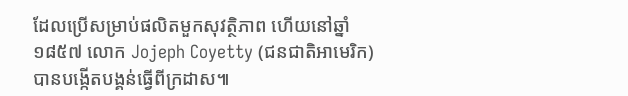ដែលប្រើសម្រាប់ផលិតមួកសុវត្ថិភាព ហើយនៅឆ្នាំ១៨៥៧ លោក Jojeph Coyetty (ជនជាតិអាមេរិក) បានបង្កើតបង្គន់ធ្វើពីក្រដាស៕